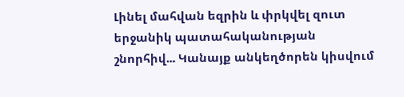Լինել մահվան եզրին և փրկվել զուտ երջանիկ պատահականության շնորհիվ... Կանայք անկեղծորեն կիսվում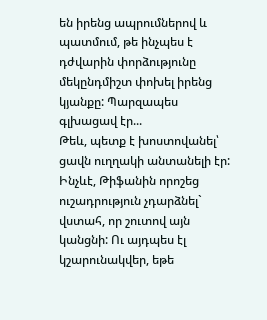են իրենց ապրումներով և պատմում, թե ինչպես է դժվարին փորձությունը մեկընդմիշտ փոխել իրենց կյանքը: Պարզապես գլխացավ էր...
Թեև, պետք է խոստովանել՝ ցավն ուղղակի անտանելի էր: Ինչևէ, Թիֆանին որոշեց ուշադրություն չդարձնել` վստահ, որ շուտով այն կանցնի: Ու այդպես էլ կշարունակվեր, եթե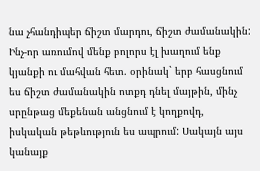նա չհանդիպեր ճիշտ մարդու, ճիշտ ժամանակին:
Ինչ-որ առումով մենք բոլորս էլ խաղում ենք կյանքի ու մահվան հետ. օրինակ` երբ հասցնում ես ճիշտ ժամանակին ոտքդ դնել մայթին, մինչ սրընթաց մեքենան անցնում է կողքովդ, իսկական թեթևություն ես ապրում: Սակայն այս կանայք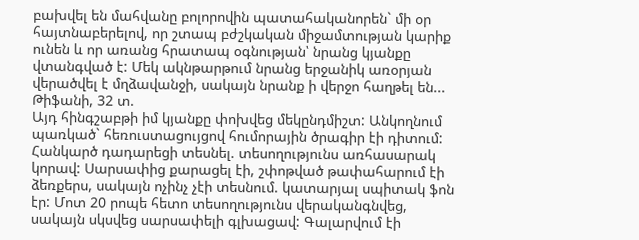բախվել են մահվանը բոլորովին պատահականորեն` մի օր հայտնաբերելով, որ շտապ բժշկական միջամտության կարիք ունեն և որ առանց հրատապ օգնության՝ նրանց կյանքը վտանգված է: Մեկ ակնթարթում նրանց երջանիկ առօրյան վերածվել է մղձավանջի, սակայն նրանք ի վերջո հաղթել են...
Թիֆանի, 32 տ.
Այդ հինգշաբթի իմ կյանքը փոխվեց մեկընդմիշտ: Անկողնում պառկած` հեռուստացույցով հումորային ծրագիր էի դիտում: Հանկարծ դադարեցի տեսնել. տեսողությունս առհասարակ կորավ: Սարսափից քարացել էի, շփոթված թափահարում էի ձեռքերս, սակայն ոչինչ չէի տեսնում. կատարյալ սպիտակ ֆոն էր: Մոտ 20 րոպե հետո տեսողությունս վերականգնվեց, սակայն սկսվեց սարսափելի գլխացավ: Գալարվում էի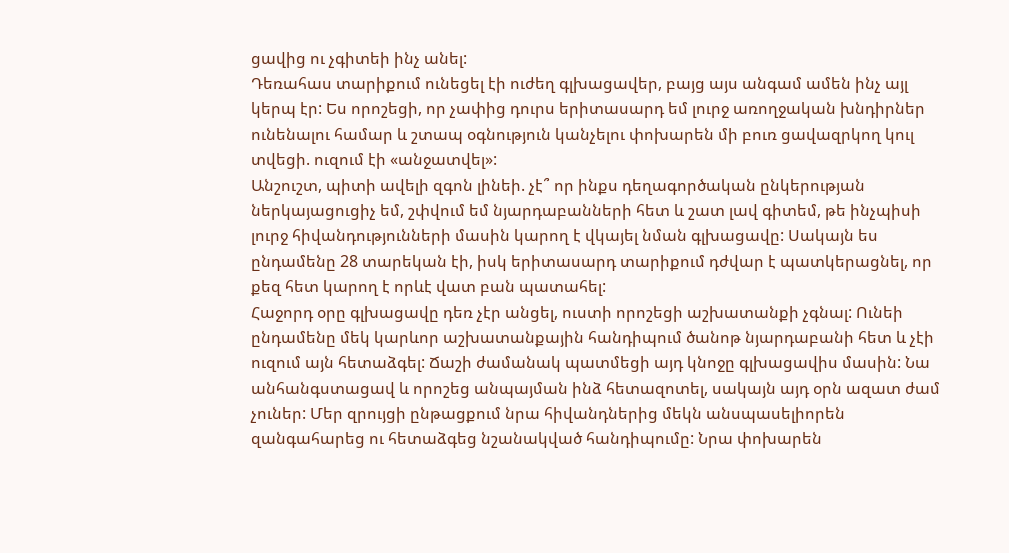ցավից ու չգիտեի ինչ անել:
Դեռահաս տարիքում ունեցել էի ուժեղ գլխացավեր, բայց այս անգամ ամեն ինչ այլ կերպ էր: Ես որոշեցի, որ չափից դուրս երիտասարդ եմ լուրջ առողջական խնդիրներ ունենալու համար և շտապ օգնություն կանչելու փոխարեն մի բուռ ցավազրկող կուլ տվեցի. ուզում էի «անջատվել»:
Անշուշտ, պիտի ավելի զգոն լինեի. չէ՞ որ ինքս դեղագործական ընկերության ներկայացուցիչ եմ, շփվում եմ նյարդաբանների հետ և շատ լավ գիտեմ, թե ինչպիսի լուրջ հիվանդությունների մասին կարող է վկայել նման գլխացավը: Սակայն ես ընդամենը 28 տարեկան էի, իսկ երիտասարդ տարիքում դժվար է պատկերացնել, որ քեզ հետ կարող է որևէ վատ բան պատահել:
Հաջորդ օրը գլխացավը դեռ չէր անցել, ուստի որոշեցի աշխատանքի չգնալ: Ունեի ընդամենը մեկ կարևոր աշխատանքային հանդիպում ծանոթ նյարդաբանի հետ և չէի ուզում այն հետաձգել: Ճաշի ժամանակ պատմեցի այդ կնոջը գլխացավիս մասին: Նա անհանգստացավ և որոշեց անպայման ինձ հետազոտել, սակայն այդ օրն ազատ ժամ չուներ: Մեր զրույցի ընթացքում նրա հիվանդներից մեկն անսպասելիորեն զանգահարեց ու հետաձգեց նշանակված հանդիպումը: Նրա փոխարեն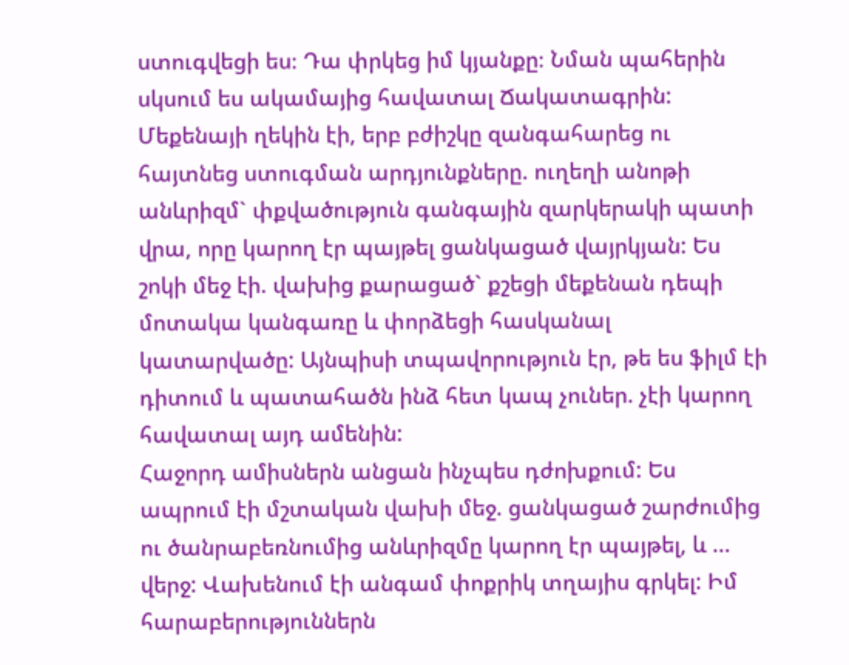ստուգվեցի ես։ Դա փրկեց իմ կյանքը։ Նման պահերին սկսում ես ակամայից հավատալ Ճակատագրին:
Մեքենայի ղեկին էի, երբ բժիշկը զանգահարեց ու հայտնեց ստուգման արդյունքները. ուղեղի անոթի անևրիզմ` փքվածություն գանգային զարկերակի պատի վրա, որը կարող էր պայթել ցանկացած վայրկյան: Ես շոկի մեջ էի. վախից քարացած` քշեցի մեքենան դեպի մոտակա կանգառը և փորձեցի հասկանալ կատարվածը: Այնպիսի տպավորություն էր, թե ես ֆիլմ էի դիտում և պատահածն ինձ հետ կապ չուներ. չէի կարող հավատալ այդ ամենին:
Հաջորդ ամիսներն անցան ինչպես դժոխքում: Ես ապրում էի մշտական վախի մեջ. ցանկացած շարժումից ու ծանրաբեռնումից անևրիզմը կարող էր պայթել, և ... վերջ: Վախենում էի անգամ փոքրիկ տղայիս գրկել: Իմ հարաբերություններն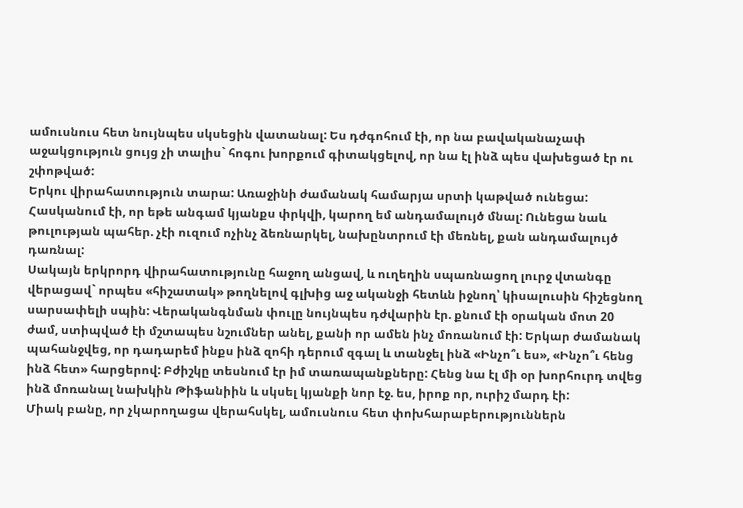ամուսնուս հետ նույնպես սկսեցին վատանալ: Ես դժգոհում էի, որ նա բավականաչափ աջակցություն ցույց չի տալիս` հոգու խորքում գիտակցելով, որ նա էլ ինձ պես վախեցած էր ու շփոթված:
Երկու վիրահատություն տարա: Առաջինի ժամանակ համարյա սրտի կաթված ունեցա: Հասկանում էի, որ եթե անգամ կյանքս փրկվի, կարող եմ անդամալույծ մնալ: Ունեցա նաև թուլության պահեր. չէի ուզում ոչինչ ձեռնարկել, նախընտրում էի մեռնել, քան անդամալույծ դառնալ:
Սակայն երկրորդ վիրահատությունը հաջող անցավ, և ուղեղին սպառնացող լուրջ վտանգը վերացավ` որպես «հիշատակ» թողնելով գլխից աջ ականջի հետևն իջնող՝ կիսալուսին հիշեցնող սարսափելի սպին: Վերականգնման փուլը նույնպես դժվարին էր. քնում էի օրական մոտ 20 ժամ, ստիպված էի մշտապես նշումներ անել, քանի որ ամեն ինչ մոռանում էի: Երկար ժամանակ պահանջվեց, որ դադարեմ ինքս ինձ զոհի դերում զգալ և տանջել ինձ «Ինչո՞ւ ես», «Ինչո՞ւ հենց ինձ հետ» հարցերով: Բժիշկը տեսնում էր իմ տառապանքները: Հենց նա էլ մի օր խորհուրդ տվեց ինձ մոռանալ նախկին Թիֆանիին և սկսել կյանքի նոր էջ. ես, իրոք որ, ուրիշ մարդ էի:
Միակ բանը, որ չկարողացա վերահսկել, ամուսնուս հետ փոխհարաբերություններն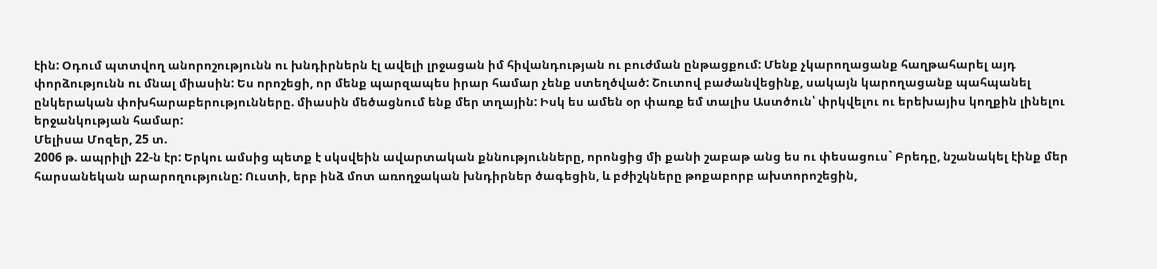էին: Օդում պտտվող անորոշությունն ու խնդիրներն էլ ավելի լրջացան իմ հիվանդության ու բուժման ընթացքում: Մենք չկարողացանք հաղթահարել այդ փորձությունն ու մնալ միասին: Ես որոշեցի, որ մենք պարզապես իրար համար չենք ստեղծված: Շուտով բաժանվեցինք, սակայն կարողացանք պահպանել ընկերական փոխհարաբերությունները. միասին մեծացնում ենք մեր տղային: Իսկ ես ամեն օր փառք եմ տալիս Աստծուն՝ փրկվելու ու երեխայիս կողքին լինելու երջանկության համար:
Մելիսա Մոզեր, 25 տ.
2006 թ. ապրիլի 22-ն էր: Երկու ամսից պետք է սկսվեին ավարտական քննությունները, որոնցից մի քանի շաբաթ անց ես ու փեսացուս` Բրեդը, նշանակել էինք մեր հարսանեկան արարողությունը: Ուստի, երբ ինձ մոտ առողջական խնդիրներ ծագեցին, և բժիշկները թոքաբորբ ախտորոշեցին,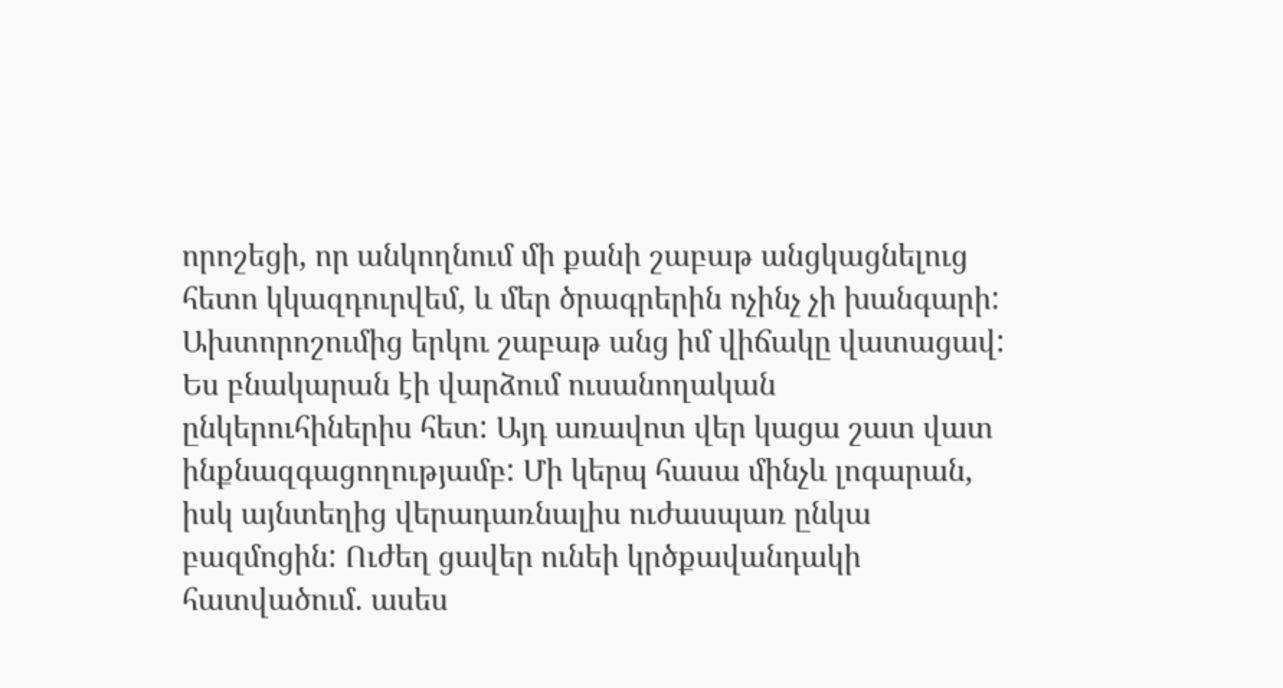որոշեցի, որ անկողնում մի քանի շաբաթ անցկացնելուց հետո կկազդուրվեմ, և մեր ծրագրերին ոչինչ չի խանգարի:
Ախտորոշումից երկու շաբաթ անց իմ վիճակը վատացավ: Ես բնակարան էի վարձում ուսանողական ընկերուհիներիս հետ: Այդ առավոտ վեր կացա շատ վատ ինքնազգացողությամբ: Մի կերպ հասա մինչև լոգարան, իսկ այնտեղից վերադառնալիս ուժասպառ ընկա բազմոցին: Ուժեղ ցավեր ունեի կրծքավանդակի հատվածում. ասես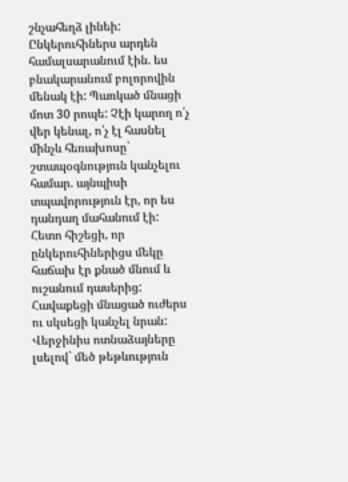շնչահեղձ լինեի: Ընկերուհիներս արդեն համալսարանում էին. ես բնակարանում բոլորովին մենակ էի: Պառկած մնացի մոտ 30 րոպե: Չէի կարող ո՛չ վեր կենալ, ո՛չ էլ հասնել մինչև հեռախոսը` շտապօգնություն կանչելու համար. այնպիսի տպավորություն էր, որ ես դանդաղ մահանում էի:
Հետո հիշեցի, որ ընկերուհիներիցս մեկը հաճախ էր քնած մնում և ուշանում դասերից: Հավաքեցի մնացած ուժերս ու սկսեցի կանչել նրան: Վերջինիս ոտնաձայները լսելով` մեծ թեթևություն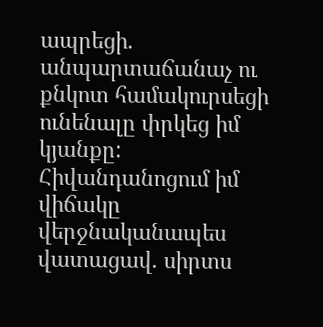ապրեցի. անպարտաճանաչ ու քնկոտ համակուրսեցի ունենալը փրկեց իմ կյանքը:
Հիվանդանոցում իմ վիճակը վերջնականապես վատացավ. սիրտս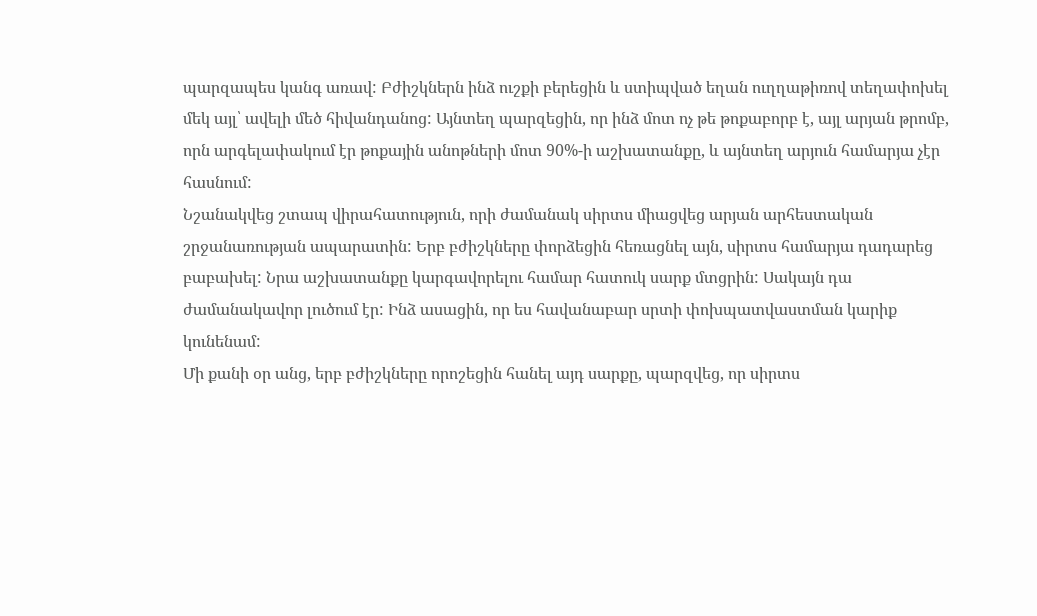պարզապես կանգ առավ: Բժիշկներն ինձ ուշքի բերեցին և ստիպված եղան ուղղաթիռով տեղափոխել մեկ այլ՝ ավելի մեծ հիվանդանոց: Այնտեղ պարզեցին, որ ինձ մոտ ոչ թե թոքաբորբ է, այլ արյան թրոմբ, որն արգելափակում էր թոքային անոթների մոտ 90%-ի աշխատանքը, և այնտեղ արյուն համարյա չէր հասնում:
Նշանակվեց շտապ վիրահատություն, որի ժամանակ սիրտս միացվեց արյան արհեստական շրջանառության ապարատին: Երբ բժիշկները փորձեցին հեռացնել այն, սիրտս համարյա դադարեց բաբախել: Նրա աշխատանքը կարգավորելու համար հատուկ սարք մտցրին: Սակայն դա ժամանակավոր լուծում էր: Ինձ ասացին, որ ես հավանաբար սրտի փոխպատվաստման կարիք կունենամ:
Մի քանի օր անց, երբ բժիշկները որոշեցին հանել այդ սարքը, պարզվեց, որ սիրտս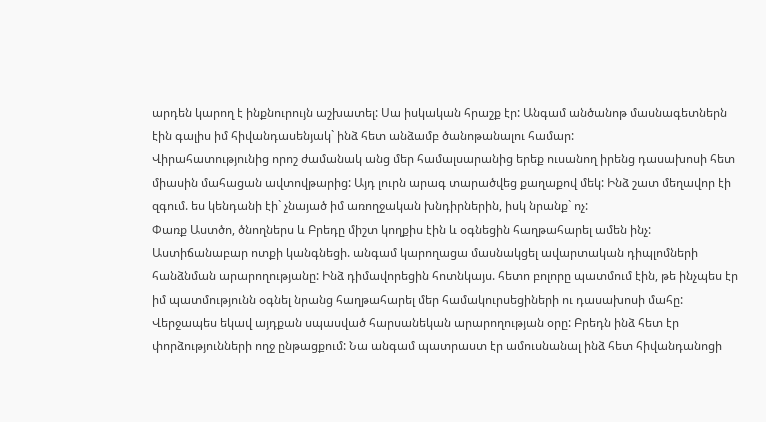արդեն կարող է ինքնուրույն աշխատել: Սա իսկական հրաշք էր: Անգամ անծանոթ մասնագետներն էին գալիս իմ հիվանդասենյակ` ինձ հետ անձամբ ծանոթանալու համար:
Վիրահատությունից որոշ ժամանակ անց մեր համալսարանից երեք ուսանող իրենց դասախոսի հետ միասին մահացան ավտովթարից: Այդ լուրն արագ տարածվեց քաղաքով մեկ: Ինձ շատ մեղավոր էի զգում. ես կենդանի էի` չնայած իմ առողջական խնդիրներին, իսկ նրանք` ոչ:
Փառք Աստծո, ծնողներս և Բրեդը միշտ կողքիս էին և օգնեցին հաղթահարել ամեն ինչ: Աստիճանաբար ոտքի կանգնեցի. անգամ կարողացա մասնակցել ավարտական դիպլոմների հանձնման արարողությանը: Ինձ դիմավորեցին հոտնկայս. հետո բոլորը պատմում էին, թե ինչպես էր իմ պատմությունն օգնել նրանց հաղթահարել մեր համակուրսեցիների ու դասախոսի մահը:
Վերջապես եկավ այդքան սպասված հարսանեկան արարողության օրը: Բրեդն ինձ հետ էր փորձությունների ողջ ընթացքում: Նա անգամ պատրաստ էր ամուսնանալ ինձ հետ հիվանդանոցի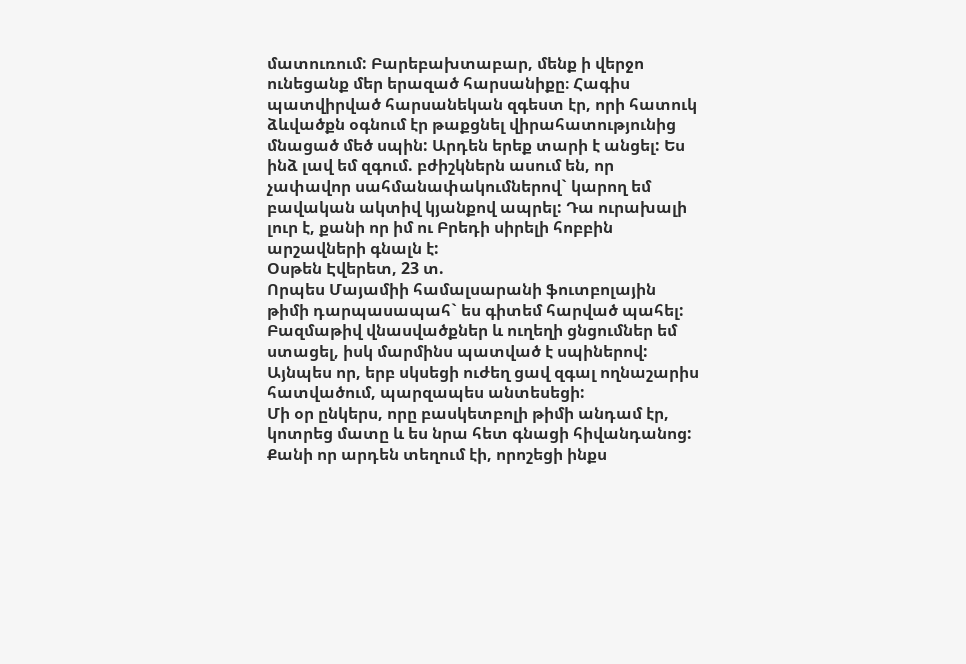մատուռում: Բարեբախտաբար, մենք ի վերջո ունեցանք մեր երազած հարսանիքը։ Հագիս պատվիրված հարսանեկան զգեստ էր, որի հատուկ ձևվածքն օգնում էր թաքցնել վիրահատությունից մնացած մեծ սպին: Արդեն երեք տարի է անցել: Ես ինձ լավ եմ զգում. բժիշկներն ասում են, որ չափավոր սահմանափակումներով` կարող եմ բավական ակտիվ կյանքով ապրել: Դա ուրախալի լուր է, քանի որ իմ ու Բրեդի սիրելի հոբբին արշավների գնալն է:
Օսթեն Էվերետ, 23 տ.
Որպես Մայամիի համալսարանի ֆուտբոլային թիմի դարպասապահ` ես գիտեմ հարված պահել: Բազմաթիվ վնասվածքներ և ուղեղի ցնցումներ եմ ստացել, իսկ մարմինս պատված է սպիներով: Այնպես որ, երբ սկսեցի ուժեղ ցավ զգալ ողնաշարիս հատվածում, պարզապես անտեսեցի:
Մի օր ընկերս, որը բասկետբոլի թիմի անդամ էր, կոտրեց մատը և ես նրա հետ գնացի հիվանդանոց: Քանի որ արդեն տեղում էի, որոշեցի ինքս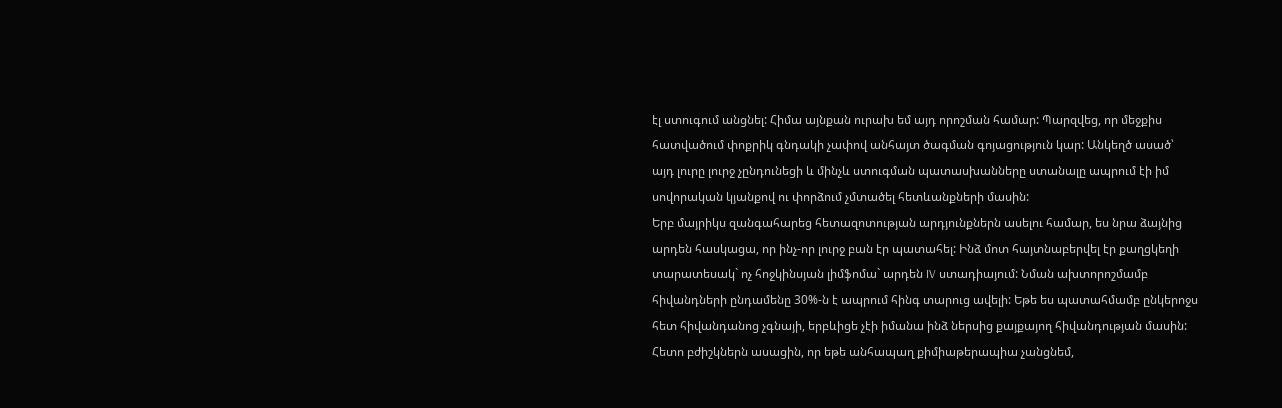էլ ստուգում անցնել: Հիմա այնքան ուրախ եմ այդ որոշման համար: Պարզվեց, որ մեջքիս հատվածում փոքրիկ գնդակի չափով անհայտ ծագման գոյացություն կար: Անկեղծ ասած՝ այդ լուրը լուրջ չընդունեցի և մինչև ստուգման պատասխանները ստանալը ապրում էի իմ սովորական կյանքով ու փորձում չմտածել հետևանքների մասին:
Երբ մայրիկս զանգահարեց հետազոտության արդյունքներն ասելու համար, ես նրա ձայնից արդեն հասկացա, որ ինչ-որ լուրջ բան էր պատահել: Ինձ մոտ հայտնաբերվել էր քաղցկեղի տարատեսակ` ոչ հոջկինսյան լիմֆոմա` արդեն IV ստադիայում: Նման ախտորոշմամբ հիվանդների ընդամենը 30%-ն է ապրում հինգ տարուց ավելի: Եթե ես պատահմամբ ընկերոջս հետ հիվանդանոց չգնայի, երբևիցե չէի իմանա ինձ ներսից քայքայող հիվանդության մասին: Հետո բժիշկներն ասացին, որ եթե անհապաղ քիմիաթերապիա չանցնեմ,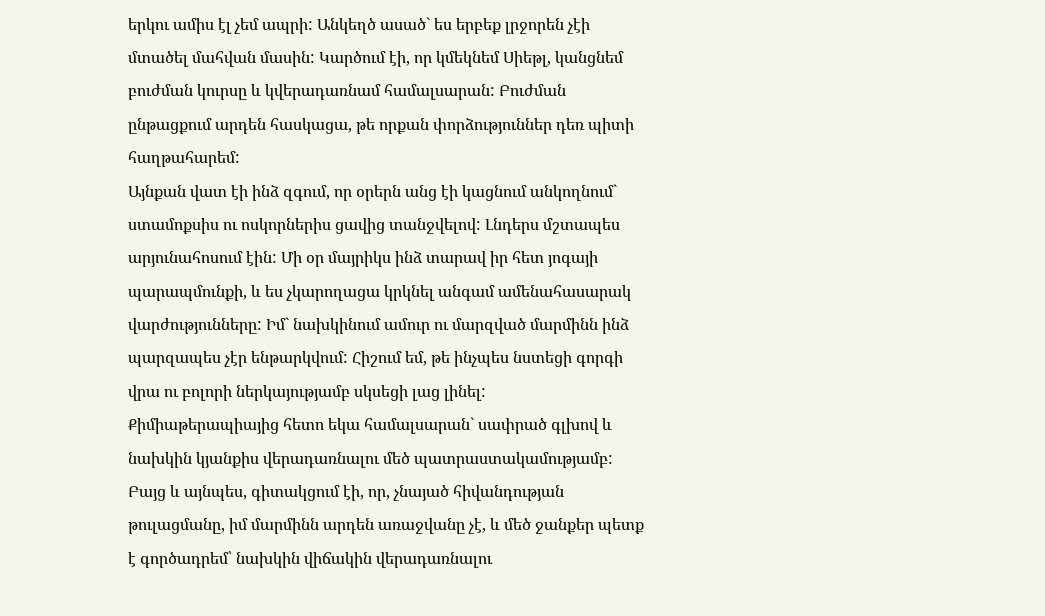երկու ամիս էլ չեմ ապրի: Անկեղծ ասած` ես երբեք լրջորեն չէի մտածել մահվան մասին: Կարծում էի, որ կմեկնեմ Սիեթլ, կանցնեմ բուժման կուրսը և կվերադառնամ համալսարան: Բուժման ընթացքում արդեն հասկացա, թե որքան փորձություններ դեռ պիտի հաղթահարեմ:
Այնքան վատ էի ինձ զգում, որ օրերն անց էի կացնում անկողնում` ստամոքսիս ու ոսկորներիս ցավից տանջվելով: Լնդերս մշտապես արյունահոսում էին: Մի օր մայրիկս ինձ տարավ իր հետ յոգայի պարապմունքի, և ես չկարողացա կրկնել անգամ ամենահասարակ վարժությունները: Իմ` նախկինում ամուր ու մարզված մարմինն ինձ պարզապես չէր ենթարկվում: Հիշում եմ, թե ինչպես նստեցի գորգի վրա ու բոլորի ներկայությամբ սկսեցի լաց լինել:
Քիմիաթերապիայից հետո եկա համալսարան` սափրած գլխով և նախկին կյանքիս վերադառնալու մեծ պատրաստակամությամբ: Բայց և այնպես, գիտակցում էի, որ, չնայած հիվանդության թուլացմանը, իմ մարմինն արդեն առաջվանը չէ, և մեծ ջանքեր պետք է գործադրեմ՝ նախկին վիճակին վերադառնալու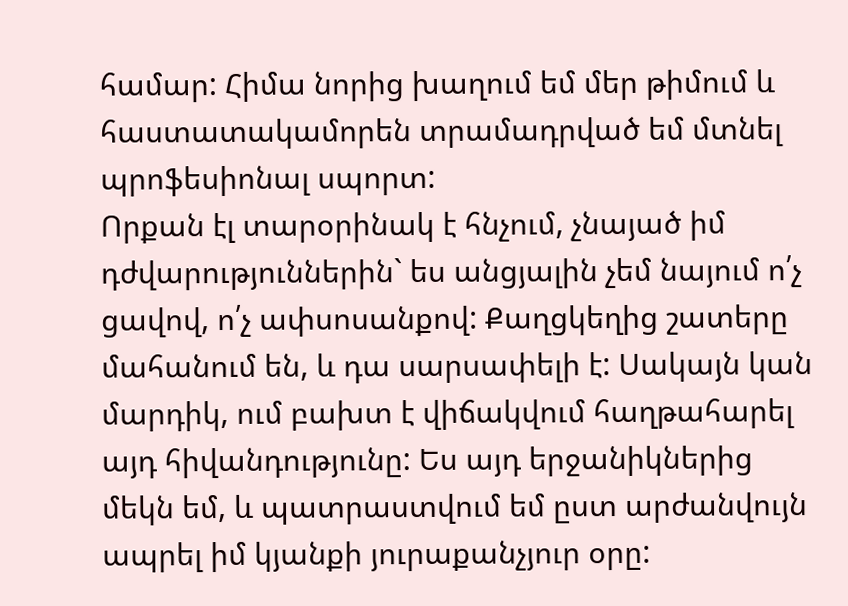համար: Հիմա նորից խաղում եմ մեր թիմում և հաստատակամորեն տրամադրված եմ մտնել պրոֆեսիոնալ սպորտ:
Որքան էլ տարօրինակ է հնչում, չնայած իմ դժվարություններին` ես անցյալին չեմ նայում ո՛չ ցավով, ո՛չ ափսոսանքով: Քաղցկեղից շատերը մահանում են, և դա սարսափելի է: Սակայն կան մարդիկ, ում բախտ է վիճակվում հաղթահարել այդ հիվանդությունը: Ես այդ երջանիկներից մեկն եմ, և պատրաստվում եմ ըստ արժանվույն ապրել իմ կյանքի յուրաքանչյուր օրը: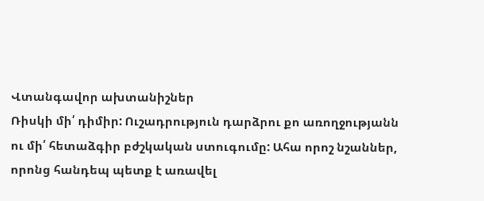Վտանգավոր ախտանիշներ
Ռիսկի մի՛ դիմիր: Ուշադրություն դարձրու քո առողջությանն ու մի՛ հետաձգիր բժշկական ստուգումը: Ահա որոշ նշաններ, որոնց հանդեպ պետք է առավել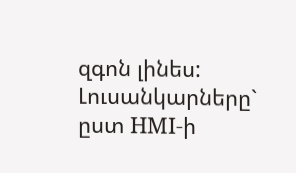զգոն լինես:
Լուսանկարները` ըստ HMI-ի